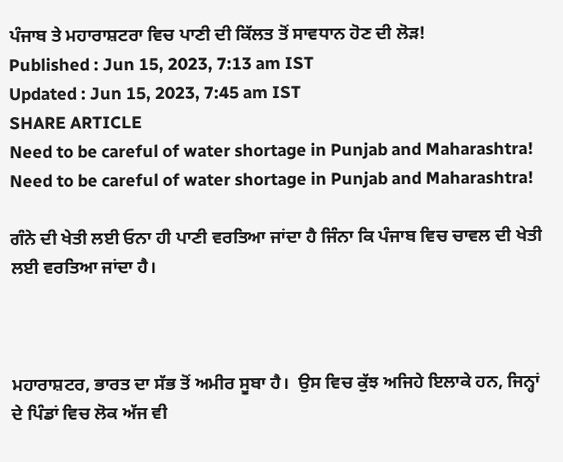ਪੰਜਾਬ ਤੇ ਮਹਾਰਾਸ਼ਟਰਾ ਵਿਚ ਪਾਣੀ ਦੀ ਕਿੱਲਤ ਤੋਂ ਸਾਵਧਾਨ ਹੋਣ ਦੀ ਲੋੜ!
Published : Jun 15, 2023, 7:13 am IST
Updated : Jun 15, 2023, 7:45 am IST
SHARE ARTICLE
Need to be careful of water shortage in Punjab and Maharashtra!
Need to be careful of water shortage in Punjab and Maharashtra!

ਗੰਨੇ ਦੀ ਖੇਤੀ ਲਈ ਓਨਾ ਹੀ ਪਾਣੀ ਵਰਤਿਆ ਜਾਂਦਾ ਹੈ ਜਿੰਨਾ ਕਿ ਪੰਜਾਬ ਵਿਚ ਚਾਵਲ ਦੀ ਖੇਤੀ ਲਈ ਵਰਤਿਆ ਜਾਂਦਾ ਹੈ।



ਮਹਾਰਾਸ਼ਟਰ, ਭਾਰਤ ਦਾ ਸੱਭ ਤੋਂ ਅਮੀਰ ਸੂਬਾ ਹੈ।  ਉਸ ਵਿਚ ਕੁੱਝ ਅਜਿਹੇ ਇਲਾਕੇ ਹਨ, ਜਿਨ੍ਹਾਂ ਦੇ ਪਿੰਡਾਂ ਵਿਚ ਲੋਕ ਅੱਜ ਵੀ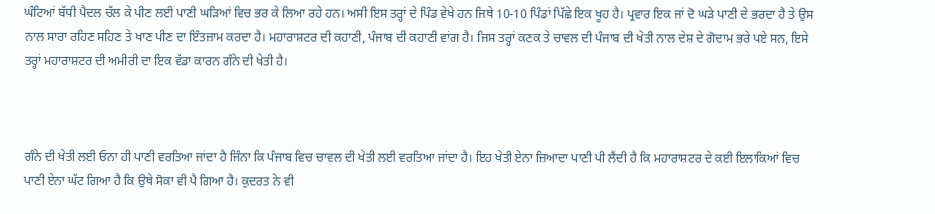ਘੰਟਿਆਂ ਬੱਧੀ ਪੈਦਲ ਚੱਲ ਕੇ ਪੀਣ ਲਈ ਪਾਣੀ ਘੜਿਆਂ ਵਿਚ ਭਰ ਕੇ ਲਿਆ ਰਹੇ ਹਨ। ਅਸੀ ਇਸ ਤਰ੍ਹਾਂ ਦੇ ਪਿੰਡ ਵੇਖੇ ਹਨ ਜਿਥੇ 10-10 ਪਿੰਡਾਂ ਪਿੱਛੇ ਇਕ ਖੂਹ ਹੈ। ਪ੍ਰਵਾਰ ਇਕ ਜਾਂ ਦੋ ਘੜੇ ਪਾਣੀ ਦੇ ਭਰਦਾ ਹੈ ਤੇ ਉਸ ਨਾਲ ਸਾਰਾ ਰਹਿਣ ਸਹਿਣ ਤੇ ਖਾਣ ਪੀਣ ਦਾ ਇੰਤਜ਼ਾਮ ਕਰਦਾ ਹੈ। ਮਹਾਰਾਸ਼ਟਰ ਦੀ ਕਹਾਣੀ, ਪੰਜਾਬ ਦੀ ਕਹਾਣੀ ਵਾਂਗ ਹੈ। ਜਿਸ ਤਰ੍ਹਾਂ ਕਣਕ ਤੇ ਚਾਵਲ ਦੀ ਪੰਜਾਬ ਦੀ ਖੇਤੀ ਨਾਲ ਦੇਸ਼ ਦੇ ਗੋਦਾਮ ਭਰੇ ਪਏ ਸਨ, ਇਸੇ ਤਰ੍ਹਾਂ ਮਹਾਰਾਸ਼ਟਰ ਦੀ ਅਮੀਰੀ ਦਾ ਇਕ ਵੱਡਾ ਕਾਰਨ ਗੰਨੇ ਦੀ ਖੇਤੀ ਹੈ।



ਗੰਨੇ ਦੀ ਖੇਤੀ ਲਈ ਓਨਾ ਹੀ ਪਾਣੀ ਵਰਤਿਆ ਜਾਂਦਾ ਹੈ ਜਿੰਨਾ ਕਿ ਪੰਜਾਬ ਵਿਚ ਚਾਵਲ ਦੀ ਖੇਤੀ ਲਈ ਵਰਤਿਆ ਜਾਂਦਾ ਹੈ। ਇਹ ਖੇਤੀ ਏਨਾ ਜ਼ਿਆਦਾ ਪਾਣੀ ਪੀ ਲੈਂਦੀ ਹੈ ਕਿ ਮਹਾਰਾਸ਼ਟਰ ਦੇ ਕਈ ਇਲਾਕਿਆਂ ਵਿਚ ਪਾਣੀ ਏਨਾ ਘੱਟ ਗਿਆ ਹੈ ਕਿ ਉਥੇ ਸੋਕਾ ਵੀ ਪੈ ਗਿਆ ਹੈ। ਕੁਦਰਤ ਨੇ ਵੀ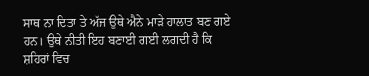ਸਾਥ ਨਾ ਦਿਤਾ ਤੇ ਅੱਜ ਉਥੇ ਐਨੇ ਮਾੜੇ ਹਾਲਾਤ ਬਣ ਗਏ ਹਨ। ਉਥੇ ਨੀਤੀ ਇਹ ਬਣਾਈ ਗਈ ਲਗਦੀ ਹੈ ਕਿ ਸ਼ਹਿਰਾਂ ਵਿਚ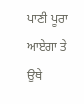ਪਾਣੀ ਪੂਰਾ ਆਏਗਾ ਤੇ ਉਥੇ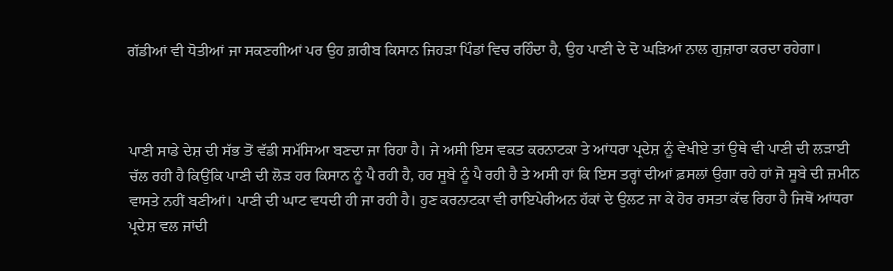ਗੱਡੀਆਂ ਵੀ ਧੋਤੀਆਂ ਜਾ ਸਕਣਗੀਆਂ ਪਰ ਉਹ ਗ਼ਰੀਬ ਕਿਸਾਨ ਜਿਹੜਾ ਪਿੰਡਾਂ ਵਿਚ ਰਹਿੰਦਾ ਹੈ, ਉਹ ਪਾਣੀ ਦੇ ਦੋ ਘੜਿਆਂ ਨਾਲ ਗੁਜ਼ਾਰਾ ਕਰਦਾ ਰਹੇਗਾ।



ਪਾਣੀ ਸਾਡੇ ਦੇਸ਼ ਦੀ ਸੱਭ ਤੋਂ ਵੱਡੀ ਸਮੱਸਿਆ ਬਣਦਾ ਜਾ ਰਿਹਾ ਹੈ। ਜੇ ਅਸੀ ਇਸ ਵਕਤ ਕਰਨਾਟਕਾ ਤੇ ਆਂਧਰਾ ਪ੍ਰਦੇਸ਼ ਨੂੰ ਵੇਖੀਏ ਤਾਂ ਉਥੇ ਵੀ ਪਾਣੀ ਦੀ ਲੜਾਈ ਚੱਲ ਰਹੀ ਹੈ ਕਿਉਂਕਿ ਪਾਣੀ ਦੀ ਲੋੜ ਹਰ ਕਿਸਾਨ ਨੂੰ ਪੈ ਰਹੀ ਹੈ, ਹਰ ਸੂਬੇ ਨੂੰ ਪੈ ਰਹੀ ਹੈ ਤੇ ਅਸੀ ਹਾਂ ਕਿ ਇਸ ਤਰ੍ਹਾਂ ਦੀਆਂ ਫ਼ਸਲਾਂ ਉਗਾ ਰਹੇ ਹਾਂ ਜੋ ਸੂਬੇ ਦੀ ਜ਼ਮੀਨ ਵਾਸਤੇ ਨਹੀਂ ਬਣੀਆਂ। ਪਾਣੀ ਦੀ ਘਾਟ ਵਧਦੀ ਹੀ ਜਾ ਰਹੀ ਹੈ। ਹੁਣ ਕਰਨਾਟਕਾ ਵੀ ਰਾਇਪੇਰੀਅਨ ਹੱਕਾਂ ਦੇ ਉਲਟ ਜਾ ਕੇ ਹੋਰ ਰਸਤਾ ਕੱਢ ਰਿਹਾ ਹੈ ਜਿਥੋਂ ਆਂਧਰਾ ਪ੍ਰਦੇਸ਼ ਵਲ ਜਾਂਦੀ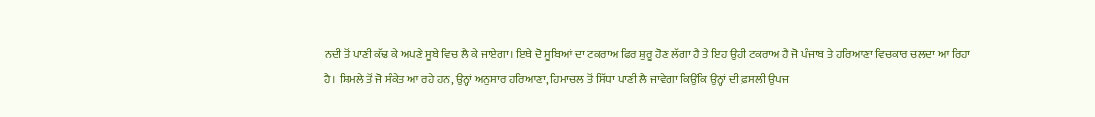ਨਦੀ ਤੋਂ ਪਾਣੀ ਕੱਢ ਕੇ ਅਪਣੇ ਸੂਬੇ ਵਿਚ ਲੈ ਕੇ ਜਾਏਗਾ। ਇਥੇ ਦੋ ਸੂਬਿਆਂ ਦਾ ਟਕਰਾਅ ਫਿਰ ਸ਼ੁਰੂ ਹੋਣ ਲੱਗਾ ਹੈ ਤੇ ਇਹ ਉਹੀ ਟਕਰਾਅ ਹੈ ਜੋ ਪੰਜਾਬ ਤੇ ਹਰਿਆਣਾ ਵਿਚਕਾਰ ਚਲਦਾ ਆ ਰਿਹਾ ਹੈ। ਸ਼ਿਮਲੇ ਤੋਂ ਜੋ ਸੰਕੇਤ ਆ ਰਹੇ ਹਨ, ਉਨ੍ਹਾਂ ਅਨੁਸਾਰ ਹਰਿਆਣਾ, ਹਿਮਾਚਲ ਤੋਂ ਸਿੱਧਾ ਪਾਣੀ ਲੈ ਜਾਵੇਗਾ ਕਿਉਂਕਿ ਉਨ੍ਹਾਂ ਦੀ ਫ਼ਸਲੀ ਉਪਜ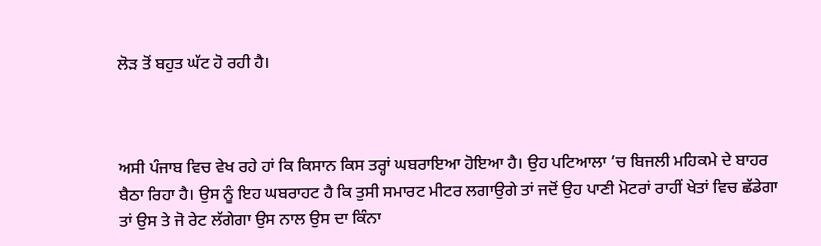ਲੋੜ ਤੋਂ ਬਹੁਤ ਘੱਟ ਹੋ ਰਹੀ ਹੈ।



ਅਸੀ ਪੰਜਾਬ ਵਿਚ ਵੇਖ ਰਹੇ ਹਾਂ ਕਿ ਕਿਸਾਨ ਕਿਸ ਤਰ੍ਹਾਂ ਘਬਰਾਇਆ ਹੋਇਆ ਹੈ। ਉਹ ਪਟਿਆਲਾ ’ਚ ਬਿਜਲੀ ਮਹਿਕਮੇ ਦੇ ਬਾਹਰ ਬੈਠਾ ਰਿਹਾ ਹੈ। ਉਸ ਨੂੰ ਇਹ ਘਬਰਾਹਟ ਹੈ ਕਿ ਤੁਸੀ ਸਮਾਰਟ ਮੀਟਰ ਲਗਾਉਗੇ ਤਾਂ ਜਦੋਂ ਉਹ ਪਾਣੀ ਮੋਟਰਾਂ ਰਾਹੀਂ ਖੇਤਾਂ ਵਿਚ ਛੱਡੇਗਾ ਤਾਂ ਉਸ ਤੇ ਜੋ ਰੇਟ ਲੱਗੇਗਾ ਉਸ ਨਾਲ ਉਸ ਦਾ ਕਿੰਨਾ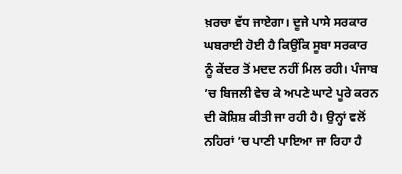ਖ਼ਰਚਾ ਵੱਧ ਜਾਏਗਾ। ਦੂਜੇ ਪਾਸੇ ਸਰਕਾਰ ਘਬਰਾਈ ਹੋਈ ਹੈ ਕਿਉਂਕਿ ਸੂਬਾ ਸਰਕਾਰ ਨੂੰ ਕੇਂਦਰ ਤੋਂ ਮਦਦ ਨਹੀਂ ਮਿਲ ਰਹੀ। ਪੰਜਾਬ ’ਚ ਬਿਜਲੀ ਵੇਚ ਕੇ ਅਪਣੇ ਘਾਟੇ ਪੂਰੇ ਕਰਨ ਦੀ ਕੋਸ਼ਿਸ਼ ਕੀਤੀ ਜਾ ਰਹੀ ਹੈ। ਉਨ੍ਹਾਂ ਵਲੋਂ ਨਹਿਰਾਂ ’ਚ ਪਾਣੀ ਪਾਇਆ ਜਾ ਰਿਹਾ ਹੈ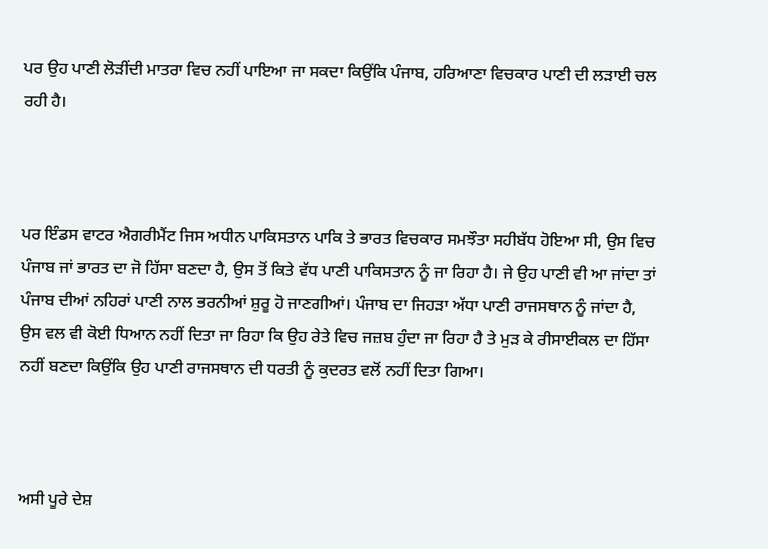ਪਰ ਉਹ ਪਾਣੀ ਲੋੜੀਂਦੀ ਮਾਤਰਾ ਵਿਚ ਨਹੀਂ ਪਾਇਆ ਜਾ ਸਕਦਾ ਕਿਉਂਕਿ ਪੰਜਾਬ, ਹਰਿਆਣਾ ਵਿਚਕਾਰ ਪਾਣੀ ਦੀ ਲੜਾਈ ਚਲ ਰਹੀ ਹੈ।



ਪਰ ਇੰਡਸ ਵਾਟਰ ਐਗਰੀਮੈਂਟ ਜਿਸ ਅਧੀਨ ਪਾਕਿਸਤਾਨ ਪਾਕਿ ਤੇ ਭਾਰਤ ਵਿਚਕਾਰ ਸਮਝੌਤਾ ਸਹੀਬੱਧ ਹੋਇਆ ਸੀ, ਉਸ ਵਿਚ ਪੰਜਾਬ ਜਾਂ ਭਾਰਤ ਦਾ ਜੋ ਹਿੱਸਾ ਬਣਦਾ ਹੈ, ਉਸ ਤੋਂ ਕਿਤੇ ਵੱਧ ਪਾਣੀ ਪਾਕਿਸਤਾਨ ਨੂੰ ਜਾ ਰਿਹਾ ਹੈ। ਜੇ ਉਹ ਪਾਣੀ ਵੀ ਆ ਜਾਂਦਾ ਤਾਂ ਪੰਜਾਬ ਦੀਆਂ ਨਹਿਰਾਂ ਪਾਣੀ ਨਾਲ ਭਰਨੀਆਂ ਸ਼ੁਰੂ ਹੋ ਜਾਣਗੀਆਂ। ਪੰਜਾਬ ਦਾ ਜਿਹੜਾ ਅੱਧਾ ਪਾਣੀ ਰਾਜਸਥਾਨ ਨੂੰ ਜਾਂਦਾ ਹੈ, ਉਸ ਵਲ ਵੀ ਕੋਈ ਧਿਆਨ ਨਹੀਂ ਦਿਤਾ ਜਾ ਰਿਹਾ ਕਿ ਉਹ ਰੇਤੇ ਵਿਚ ਜਜ਼ਬ ਹੁੰਦਾ ਜਾ ਰਿਹਾ ਹੈ ਤੇ ਮੁੜ ਕੇ ਰੀਸਾਈਕਲ ਦਾ ਹਿੱਸਾ ਨਹੀਂ ਬਣਦਾ ਕਿਉਂਕਿ ਉਹ ਪਾਣੀ ਰਾਜਸਥਾਨ ਦੀ ਧਰਤੀ ਨੂੰ ਕੁਦਰਤ ਵਲੋਂ ਨਹੀਂ ਦਿਤਾ ਗਿਆ।



ਅਸੀ ਪੂਰੇ ਦੇਸ਼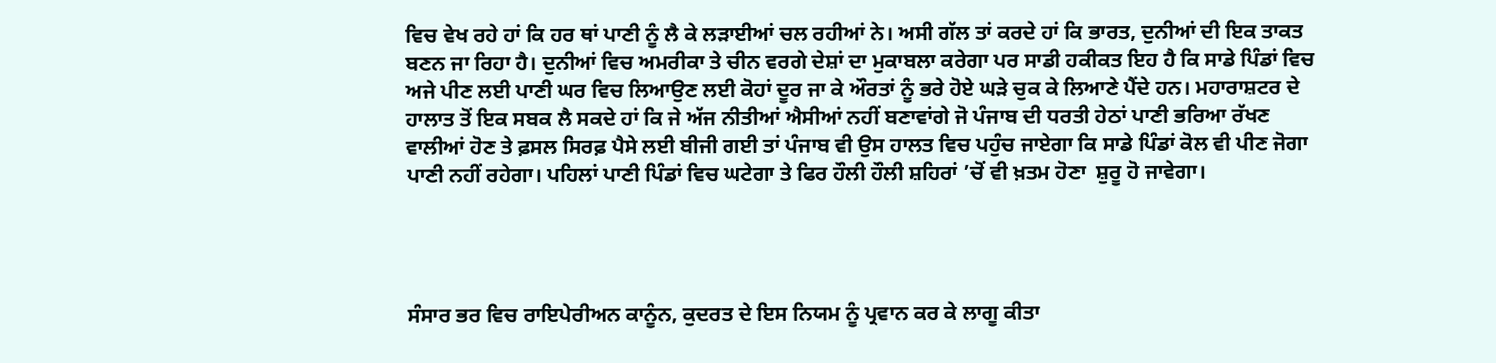ਵਿਚ ਵੇਖ ਰਹੇ ਹਾਂ ਕਿ ਹਰ ਥਾਂ ਪਾਣੀ ਨੂੰ ਲੈ ਕੇ ਲੜਾਈਆਂ ਚਲ ਰਹੀਆਂ ਨੇ। ਅਸੀ ਗੱਲ ਤਾਂ ਕਰਦੇ ਹਾਂ ਕਿ ਭਾਰਤ, ਦੁਨੀਆਂ ਦੀ ਇਕ ਤਾਕਤ ਬਣਨ ਜਾ ਰਿਹਾ ਹੈ। ਦੁਨੀਆਂ ਵਿਚ ਅਮਰੀਕਾ ਤੇ ਚੀਨ ਵਰਗੇ ਦੇਸ਼ਾਂ ਦਾ ਮੁਕਾਬਲਾ ਕਰੇਗਾ ਪਰ ਸਾਡੀ ਹਕੀਕਤ ਇਹ ਹੈ ਕਿ ਸਾਡੇ ਪਿੰਡਾਂ ਵਿਚ ਅਜੇ ਪੀਣ ਲਈ ਪਾਣੀ ਘਰ ਵਿਚ ਲਿਆਉਣ ਲਈ ਕੋਹਾਂ ਦੂਰ ਜਾ ਕੇ ਔਰਤਾਂ ਨੂੰ ਭਰੇ ਹੋਏ ਘੜੇ ਚੁਕ ਕੇ ਲਿਆਣੇ ਪੈਂਦੇ ਹਨ। ਮਹਾਰਾਸ਼ਟਰ ਦੇ ਹਾਲਾਤ ਤੋਂ ਇਕ ਸਬਕ ਲੈ ਸਕਦੇ ਹਾਂ ਕਿ ਜੇ ਅੱਜ ਨੀਤੀਆਂ ਐਸੀਆਂ ਨਹੀਂ ਬਣਾਵਾਂਗੇ ਜੋ ਪੰਜਾਬ ਦੀ ਧਰਤੀ ਹੇਠਾਂ ਪਾਣੀ ਭਰਿਆ ਰੱਖਣ ਵਾਲੀਆਂ ਹੋਣ ਤੇ ਫ਼ਸਲ ਸਿਰਫ਼ ਪੈਸੇ ਲਈ ਬੀਜੀ ਗਈ ਤਾਂ ਪੰਜਾਬ ਵੀ ਉਸ ਹਾਲਤ ਵਿਚ ਪਹੁੰਚ ਜਾਏਗਾ ਕਿ ਸਾਡੇ ਪਿੰਡਾਂ ਕੋਲ ਵੀ ਪੀਣ ਜੋਗਾ ਪਾਣੀ ਨਹੀਂ ਰਹੇਗਾ। ਪਹਿਲਾਂ ਪਾਣੀ ਪਿੰਡਾਂ ਵਿਚ ਘਟੇਗਾ ਤੇ ਫਿਰ ਹੌਲੀ ਹੌਲੀ ਸ਼ਹਿਰਾਂ ’ਚੋਂ ਵੀ ਖ਼ਤਮ ਹੋਣਾ  ਸ਼ੁਰੂ ਹੋ ਜਾਵੇਗਾ।




ਸੰਸਾਰ ਭਰ ਵਿਚ ਰਾਇਪੇਰੀਅਨ ਕਾਨੂੰਨ, ਕੁਦਰਤ ਦੇ ਇਸ ਨਿਯਮ ਨੂੰ ਪ੍ਰਵਾਨ ਕਰ ਕੇ ਲਾਗੂ ਕੀਤਾ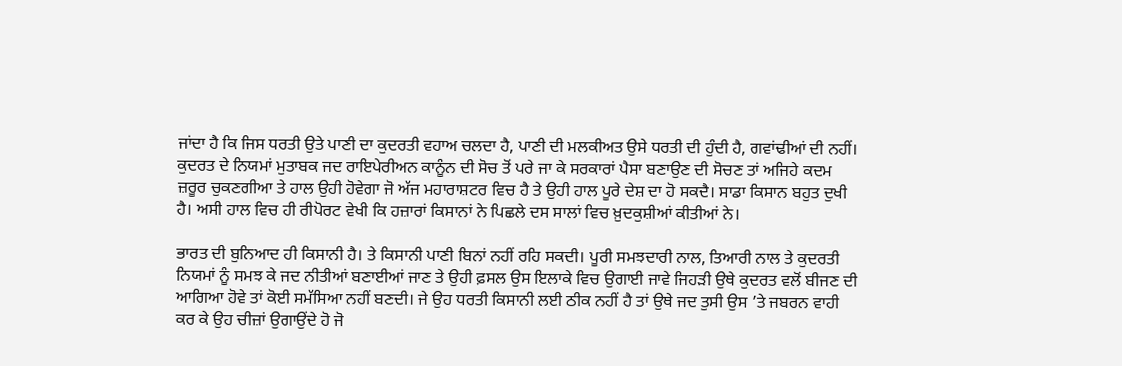ਜਾਂਦਾ ਹੈ ਕਿ ਜਿਸ ਧਰਤੀ ਉਤੇ ਪਾਣੀ ਦਾ ਕੁਦਰਤੀ ਵਹਾਅ ਚਲਦਾ ਹੈ, ਪਾਣੀ ਦੀ ਮਲਕੀਅਤ ਉਸੇ ਧਰਤੀ ਦੀ ਹੁੰਦੀ ਹੈ, ਗਵਾਂਢੀਆਂ ਦੀ ਨਹੀਂ। ਕੁਦਰਤ ਦੇ ਨਿਯਮਾਂ ਮੁਤਾਬਕ ਜਦ ਰਾਇਪੇਰੀਅਨ ਕਾਨੂੰਨ ਦੀ ਸੋਚ ਤੋਂ ਪਰੇ ਜਾ ਕੇ ਸਰਕਾਰਾਂ ਪੈਸਾ ਬਣਾਉਣ ਦੀ ਸੋਚਣ ਤਾਂ ਅਜਿਹੇ ਕਦਮ ਜ਼ਰੂਰ ਚੁਕਣਗੀਆ ਤੇ ਹਾਲ ਉਹੀ ਹੋਵੇਗਾ ਜੋ ਅੱਜ ਮਹਾਰਾਸ਼ਟਰ ਵਿਚ ਹੈ ਤੇ ਉਹੀ ਹਾਲ ਪੂਰੇ ਦੇਸ਼ ਦਾ ਹੋ ਸਕਦੈ। ਸਾਡਾ ਕਿਸਾਨ ਬਹੁਤ ਦੁਖੀ ਹੈ। ਅਸੀ ਹਾਲ ਵਿਚ ਹੀ ਰੀਪੋਰਟ ਵੇਖੀ ਕਿ ਹਜ਼ਾਰਾਂ ਕਿਸਾਨਾਂ ਨੇ ਪਿਛਲੇ ਦਸ ਸਾਲਾਂ ਵਿਚ ਖ਼ੁਦਕੁਸ਼ੀਆਂ ਕੀਤੀਆਂ ਨੇ।

ਭਾਰਤ ਦੀ ਬੁਨਿਆਦ ਹੀ ਕਿਸਾਨੀ ਹੈ। ਤੇ ਕਿਸਾਨੀ ਪਾਣੀ ਬਿਨਾਂ ਨਹੀਂ ਰਹਿ ਸਕਦੀ। ਪੂਰੀ ਸਮਝਦਾਰੀ ਨਾਲ, ਤਿਆਰੀ ਨਾਲ ਤੇ ਕੁਦਰਤੀ ਨਿਯਮਾਂ ਨੂੰ ਸਮਝ ਕੇ ਜਦ ਨੀਤੀਆਂ ਬਣਾਈਆਂ ਜਾਣ ਤੇ ਉਹੀ ਫ਼ਸਲ ਉਸ ਇਲਾਕੇ ਵਿਚ ਉਗਾਈ ਜਾਵੇ ਜਿਹੜੀ ਉਥੇ ਕੁਦਰਤ ਵਲੋਂ ਬੀਜਣ ਦੀ ਆਗਿਆ ਹੋਵੇ ਤਾਂ ਕੋਈ ਸਮੱਸਿਆ ਨਹੀਂ ਬਣਦੀ। ਜੇ ਉਹ ਧਰਤੀ ਕਿਸਾਨੀ ਲਈ ਠੀਕ ਨਹੀਂ ਹੈ ਤਾਂ ਉਥੇ ਜਦ ਤੁਸੀ ਉਸ ’ਤੇ ਜਬਰਨ ਵਾਹੀ ਕਰ ਕੇ ਉਹ ਚੀਜ਼ਾਂ ਉਗਾਉਂਦੇ ਹੋ ਜੋ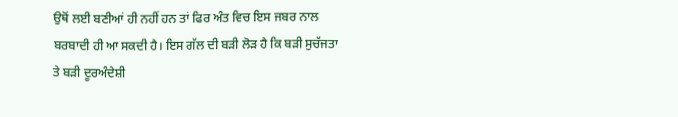ਉਥੋਂ ਲਈ ਬਣੀਆਂ ਹੀ ਨਹੀਂ ਹਨ ਤਾਂ ਫਿਰ ਅੰਤ ਵਿਚ ਇਸ ਜਬਰ ਨਾਲ ਬਰਬਾਦੀ ਹੀ ਆ ਸਕਦੀ ਹੈ। ਇਸ ਗੱਲ ਦੀ ਬੜੀ ਲੋੜ ਹੈ ਕਿ ਬੜੀ ਸੁਚੱਜਤਾ ਤੇ ਬੜੀ ਦੂਰਅੰਦੇਸ਼ੀ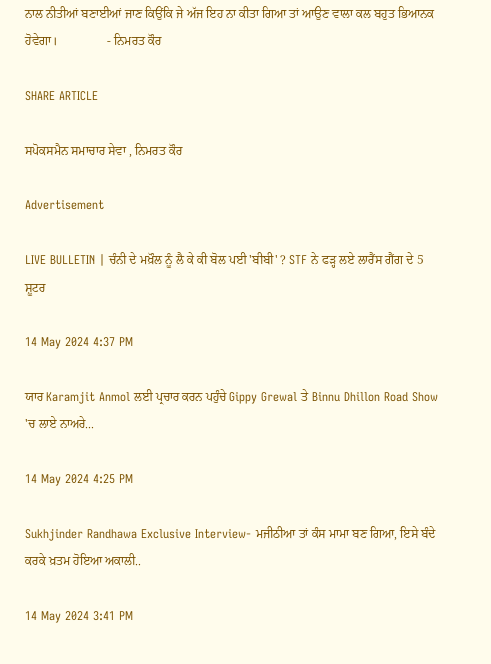ਨਾਲ ਨੀਤੀਆਂ ਬਣਾਈਆਂ ਜਾਣ ਕਿਉਂਕਿ ਜੇ ਅੱਜ ਇਹ ਨਾ ਕੀਤਾ ਗਿਆ ਤਾਂ ਆਉਣ ਵਾਲਾ ਕਲ ਬਹੁਤ ਭਿਆਨਕ ਹੋਵੇਗਾ।                - ਨਿਮਰਤ ਕੌਰ

SHARE ARTICLE

ਸਪੋਕਸਮੈਨ ਸਮਾਚਾਰ ਸੇਵਾ , ਨਿਮਰਤ ਕੌਰ

Advertisement

LIVE BULLETIN | ਚੰਨੀ ਦੇ ਮਖ਼ੌਲ ਨੂੰ ਲੈ ਕੇ ਕੀ ਬੋਲ ਪਈ 'ਬੀਬੀ' ? STF ਨੇ ਫੜ੍ਹ ਲਏ ਲਾਰੈਂਸ ਗੈਂਗ ਦੇ 5 ਸ਼ੂਟਰ

14 May 2024 4:37 PM

ਯਾਰ Karamjit Anmol ਲਈ ਪ੍ਰਚਾਰ ਕਰਨ ਪਹੁੰਚੇ Gippy Grewal ਤੇ Binnu Dhillon Road Show 'ਚ ਲਾਏ ਨਾਅਰੇ...

14 May 2024 4:25 PM

Sukhjinder Randhawa Exclusive Interview- ਮਜੀਠੀਆ ਤਾਂ ਕੰਸ ਮਾਮਾ ਬਣ ਗਿਆ, ਇਸੇ ਬੰਦੇ ਕਰਕੇ ਖ਼ਤਮ ਹੋਇਆ ਅਕਾਲੀ..

14 May 2024 3:41 PM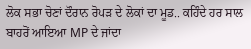ਲੋਕ ਸਭਾ ਚੋਣਾਂ ਦੌਰਾਨ ਰੋਪੜ ਦੇ ਲੋਕਾਂ ਦਾ ਮੂਡ.. ਕਹਿੰਦੇ ਹਰ ਸਾਲ ਬਾਹਰੋਂ ਆਇਆ MP ਦੇ ਜਾਂਦਾ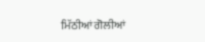ਮਿੱਠੀਆਂ ਗੋਲੀਆਂ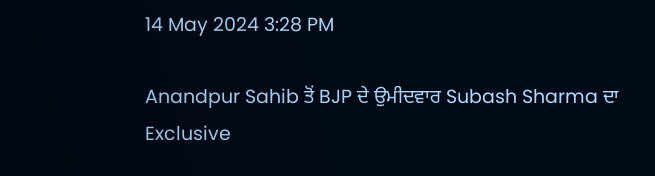14 May 2024 3:28 PM

Anandpur Sahib ਤੋਂ BJP ਦੇ ਉਮੀਦਵਾਰ Subash Sharma ਦਾ Exclusive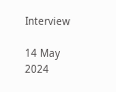Interview

14 May 2024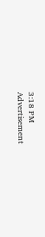3:18 PM
Advertisement